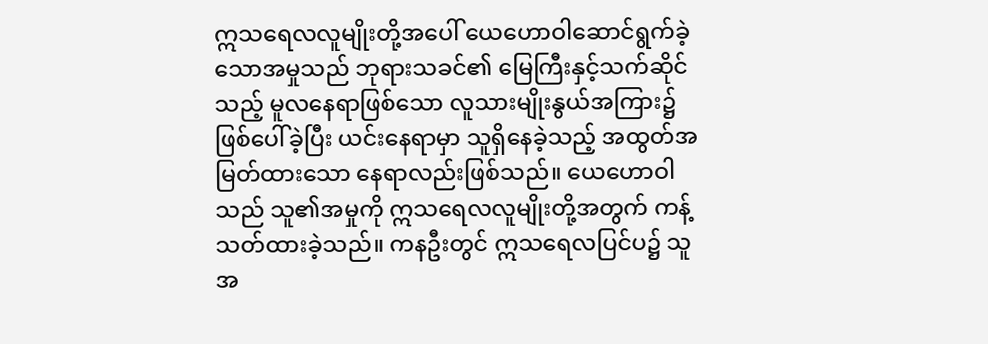ဣသရေလလူမျိုးတို့အပေါ် ယေဟောဝါဆောင်ရွက်ခဲ့သောအမှုသည် ဘုရားသခင်၏ မြေကြီးနှင့်သက်ဆိုင်သည့် မူလနေရာဖြစ်သော လူသားမျိုးနွယ်အကြား၌ ဖြစ်ပေါ်ခဲ့ပြီး ယင်းနေရာမှာ သူရှိနေခဲ့သည့် အထွတ်အမြတ်ထားသော နေရာလည်းဖြစ်သည်။ ယေဟောဝါသည် သူ၏အမှုကို ဣသရေလလူမျိုးတို့အတွက် ကန့်သတ်ထားခဲ့သည်။ ကနဦးတွင် ဣသရေလပြင်ပ၌ သူအ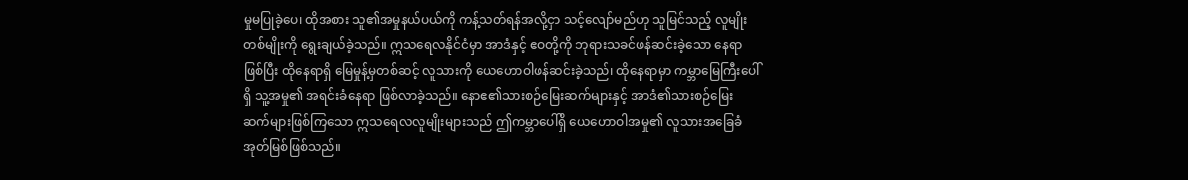မှုမပြုခဲ့ပေ၊ ထိုအစား သူ၏အမှုနယ်ပယ်ကို ကန့်သတ်ရန်အလို့ငှာ သင့်လျော်မည်ဟု သူမြင်သည့် လူမျိုးတစ်မျိုးကို ရွေးချယ်ခဲ့သည်။ ဣသရေလနိုင်ငံမှာ အာဒံနှင့် ဧဝတို့ကို ဘုရားသခင်ဖန်ဆင်းခဲ့သော နေရာဖြစ်ပြီး ထိုနေရာရှိ မြေမှုန့်မှတစ်ဆင့် လူသားကို ယေဟောဝါဖန်ဆင်းခဲ့သည်၊ ထိုနေရာမှာ ကမ္ဘာမြေကြီးပေါ်ရှိ သူ့အမှု၏ အရင်းခံနေရာ ဖြစ်လာခဲ့သည်။ နောဧ၏သားစဉ်မြေးဆက်များနှင့် အာဒံ၏သားစဉ်မြေးဆက်များဖြစ်ကြသော ဣသရေလလူမျိုးများသည် ဤကမ္ဘာပေါ်ရှိ ယေဟောဝါအမှု၏ လူသားအခြေခံအုတ်မြစ်ဖြစ်သည်။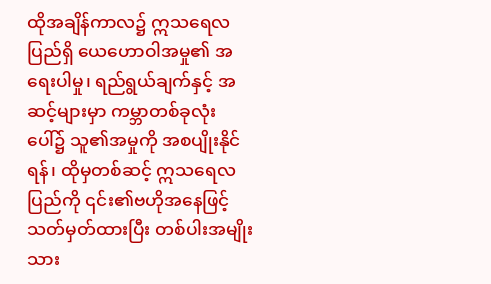ထိုအချိန်ကာလ၌ ဣသရေလပြည်ရှိ ယေဟောဝါအမှု၏ အရေးပါမှု၊ ရည်ရွယ်ချက်နှင့် အဆင့်များမှာ ကမ္ဘာတစ်ခုလုံးပေါ်၌ သူ၏အမှုကို အစပျိုးနိုင်ရန်၊ ထိုမှတစ်ဆင့် ဣသရေလပြည်ကို ၎င်း၏ဗဟိုအနေဖြင့် သတ်မှတ်ထားပြီး တစ်ပါးအမျိုးသား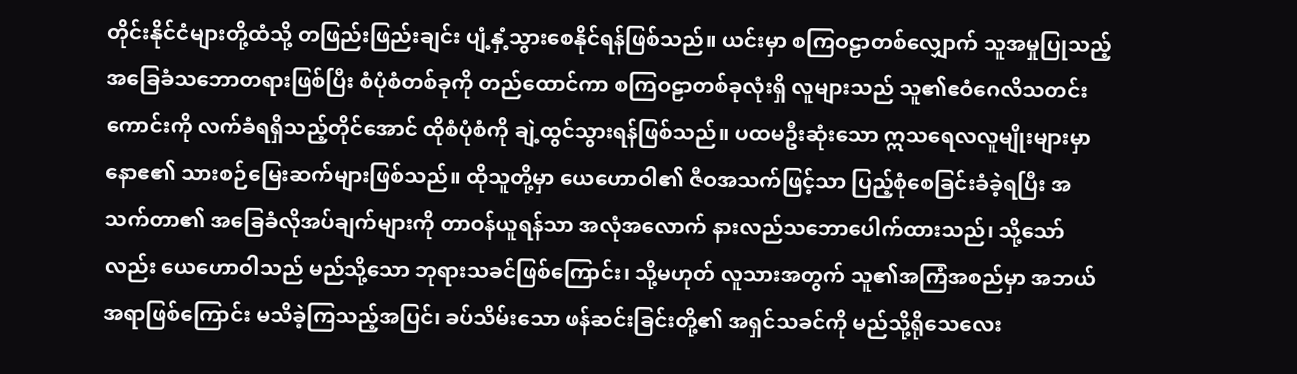တိုင်းနိုင်ငံများတို့ထံသို့ တဖြည်းဖြည်းချင်း ပျံ့နှံ့သွားစေနိုင်ရန်ဖြစ်သည်။ ယင်းမှာ စကြဝဠာတစ်လျှောက် သူအမှုပြုသည့် အခြေခံသဘောတရားဖြစ်ပြီး စံပုံစံတစ်ခုကို တည်ထောင်ကာ စကြဝဠာတစ်ခုလုံးရှိ လူများသည် သူ၏ဧဝံဂေလိသတင်းကောင်းကို လက်ခံရရှိသည့်တိုင်အောင် ထိုစံပုံစံကို ချဲ့ထွင်သွားရန်ဖြစ်သည်။ ပထမဦးဆုံးသော ဣသရေလလူမျိုးများမှာ နောဧ၏ သားစဉ်မြေးဆက်များဖြစ်သည်။ ထိုသူတို့မှာ ယေဟောဝါ၏ ဇီဝအသက်ဖြင့်သာ ပြည့်စုံစေခြင်းခံခဲ့ရပြီး အသက်တာ၏ အခြေခံလိုအပ်ချက်များကို တာဝန်ယူရန်သာ အလုံအလောက် နားလည်သဘောပေါက်ထားသည်၊ သို့သော်လည်း ယေဟောဝါသည် မည်သို့သော ဘုရားသခင်ဖြစ်ကြောင်း၊ သို့မဟုတ် လူသားအတွက် သူ၏အကြံအစည်မှာ အဘယ်အရာဖြစ်ကြောင်း မသိခဲ့ကြသည့်အပြင်၊ ခပ်သိမ်းသော ဖန်ဆင်းခြင်းတို့၏ အရှင်သခင်ကို မည်သို့ရိုသေလေး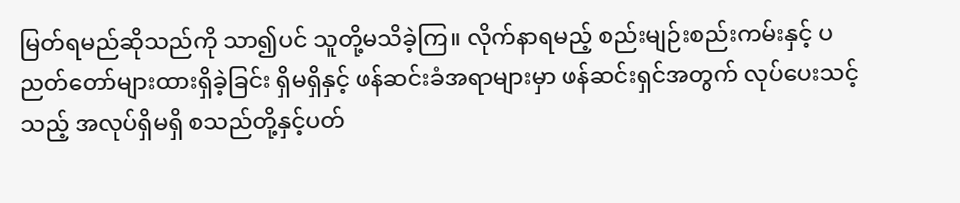မြတ်ရမည်ဆိုသည်ကို သာ၍ပင် သူတို့မသိခဲ့ကြ။ လိုက်နာရမည့် စည်းမျဉ်းစည်းကမ်းနှင့် ပညတ်တော်များထားရှိခဲ့ခြင်း ရှိမရှိနှင့် ဖန်ဆင်းခံအရာများမှာ ဖန်ဆင်းရှင်အတွက် လုပ်ပေးသင့်သည့် အလုပ်ရှိမရှိ စသည်တို့နှင့်ပတ်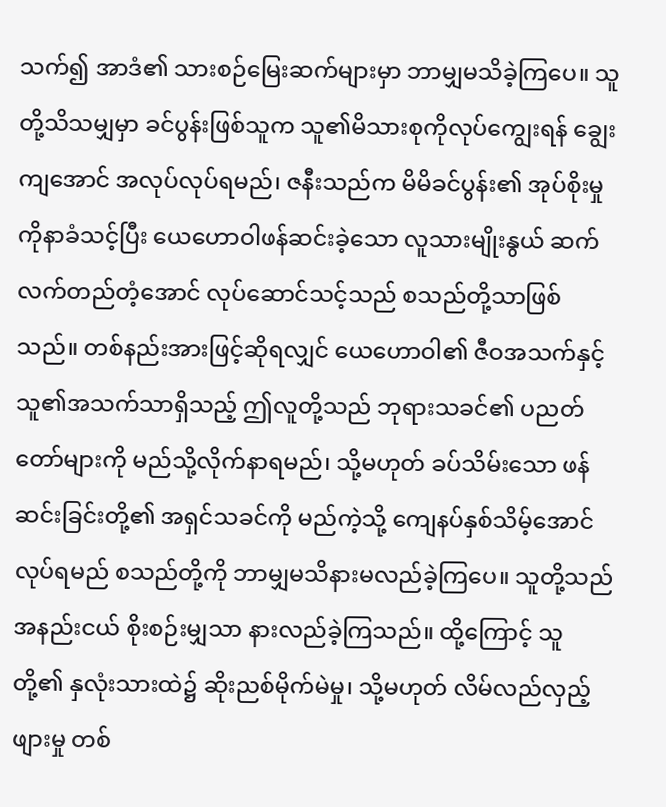သက်၍ အာဒံ၏ သားစဉ်မြေးဆက်များမှာ ဘာမျှမသိခဲ့ကြပေ။ သူတို့သိသမျှမှာ ခင်ပွန်းဖြစ်သူက သူ၏မိသားစုကိုလုပ်ကျွေးရန် ချွေးကျအောင် အလုပ်လုပ်ရမည်၊ ဇနီးသည်က မိမိခင်ပွန်း၏ အုပ်စိုးမှုကိုနာခံသင့်ပြီး ယေဟောဝါဖန်ဆင်းခဲ့သော လူသားမျိုးနွယ် ဆက်လက်တည်တံ့အောင် လုပ်ဆောင်သင့်သည် စသည်တို့သာဖြစ်သည်။ တစ်နည်းအားဖြင့်ဆိုရလျှင် ယေဟောဝါ၏ ဇီဝအသက်နှင့် သူ၏အသက်သာရှိသည့် ဤလူတို့သည် ဘုရားသခင်၏ ပညတ်တော်များကို မည်သို့လိုက်နာရမည်၊ သို့မဟုတ် ခပ်သိမ်းသော ဖန်ဆင်းခြင်းတို့၏ အရှင်သခင်ကို မည်ကဲ့သို့ ကျေနပ်နှစ်သိမ့်အောင် လုပ်ရမည် စသည်တို့ကို ဘာမျှမသိနားမလည်ခဲ့ကြပေ။ သူတို့သည် အနည်းငယ် စိုးစဉ်းမျှသာ နားလည်ခဲ့ကြသည်။ ထို့ကြောင့် သူတို့၏ နှလုံးသားထဲ၌ ဆိုးညစ်မိုက်မဲမှု၊ သို့မဟုတ် လိမ်လည်လှည့်ဖျားမှု တစ်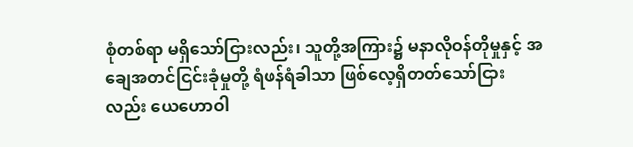စုံတစ်ရာ မရှိသော်ငြားလည်း၊ သူတို့အကြား၌ မနာလိုဝန်တိုမှုနှင့် အချေအတင်ငြင်းခုံမှုတို့ ရံဖန်ရံခါသာ ဖြစ်လေ့ရှိတတ်သော်ငြားလည်း ယေဟောဝါ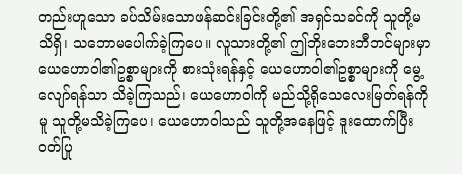တည်းဟူသော ခပ်သိမ်းသောဖန်ဆင်းခြင်းတို့၏ အရှင်သခင်ကို သူတို့မသိရှိ၊ သဘောမပေါက်ခဲ့ကြပေ။ လူသားတို့၏ ဤဘိုးဘေးဘီဘင်များမှာ ယေဟောဝါ၏ဥစ္စာများကို စားသုံးရန်နှင့် ယေဟောဝါ၏ဥစ္စာများကို မွေ့လျော်ရန်သာ သိခဲ့ကြသည်၊ ယေဟောဝါကို မည်သို့ရိုသေလေးမြတ်ရန်ကိုမူ သူတို့မသိခဲ့ကြပေ၊ ယေဟောဝါသည် သူတို့အနေဖြင့် ဒူးထောက်ပြီး ဝတ်ပြု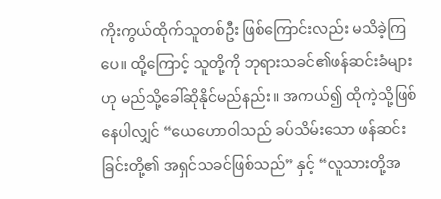ကိုးကွယ်ထိုက်သူတစ်ဦး ဖြစ်ကြောင်းလည်း မသိခဲ့ကြပေ။ ထို့ကြောင့် သူတို့ကို ဘုရားသခင်၏ဖန်ဆင်းခံများဟု မည်သို့ခေါ်ဆိုနိုင်မည်နည်း။ အကယ်၍ ထိုကဲ့သို့ဖြစ်နေပါလျှင် “ယေဟောဝါသည် ခပ်သိမ်းသော ဖန်ဆင်းခြင်းတို့၏ အရှင်သခင်ဖြစ်သည်” နှင့် “လူသားတို့အ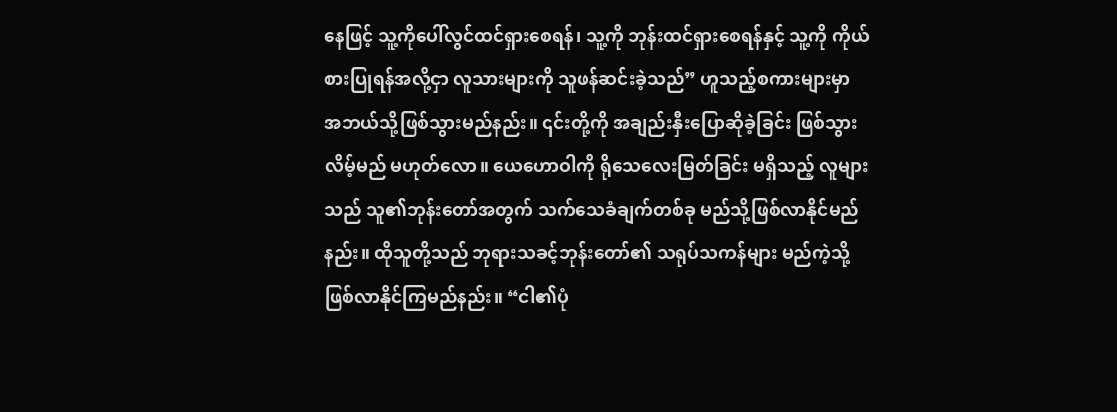နေဖြင့် သူ့ကိုပေါ်လွင်ထင်ရှားစေရန်၊ သူ့ကို ဘုန်းထင်ရှားစေရန်နှင့် သူ့ကို ကိုယ်စားပြုရန်အလို့ငှာ လူသားများကို သူဖန်ဆင်းခဲ့သည်” ဟူသည့်စကားများမှာ အဘယ်သို့ဖြစ်သွားမည်နည်း။ ၎င်းတို့ကို အချည်းနှီးပြောဆိုခဲ့ခြင်း ဖြစ်သွားလိမ့်မည် မဟုတ်လော။ ယေဟောဝါကို ရိုသေလေးမြတ်ခြင်း မရှိသည့် လူများသည် သူ၏ဘုန်းတော်အတွက် သက်သေခံချက်တစ်ခု မည်သို့ဖြစ်လာနိုင်မည်နည်း။ ထိုသူတို့သည် ဘုရားသခင့်ဘုန်းတော်၏ သရုပ်သကန်များ မည်ကဲ့သို့ ဖြစ်လာနိုင်ကြမည်နည်း။ “ငါ၏ပုံ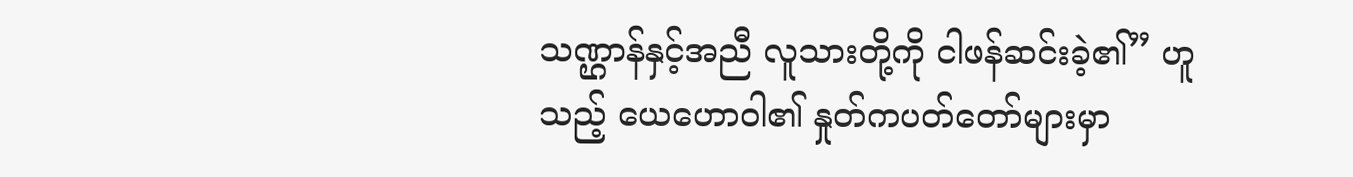သဏ္ဌာန်နှင့်အညီ လူသားတို့ကို ငါဖန်ဆင်းခဲ့၏” ဟူသည့် ယေဟောဝါ၏ နှုတ်ကပတ်တော်များမှာ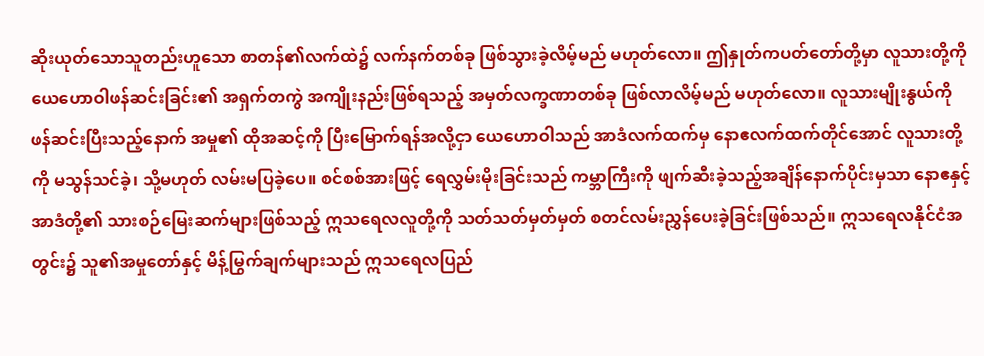ဆိုးယုတ်သောသူတည်းဟူသော စာတန်၏လက်ထဲ၌ လက်နက်တစ်ခု ဖြစ်သွားခဲ့လိမ့်မည် မဟုတ်လော။ ဤနှုတ်ကပတ်တော်တို့မှာ လူသားတို့ကို ယေဟောဝါဖန်ဆင်းခြင်း၏ အရှက်တကွဲ အကျိုးနည်းဖြစ်ရသည့် အမှတ်လက္ခဏာတစ်ခု ဖြစ်လာလိမ့်မည် မဟုတ်လော။ လူသားမျိုးနွယ်ကို ဖန်ဆင်းပြီးသည့်နောက် အမှု၏ ထိုအဆင့်ကို ပြီးမြောက်ရန်အလို့ငှာ ယေဟောဝါသည် အာဒံလက်ထက်မှ နောဧလက်ထက်တိုင်အောင် လူသားတို့ကို မသွန်သင်ခဲ့၊ သို့မဟုတ် လမ်းမပြခဲ့ပေ။ စင်စစ်အားဖြင့် ရေလွှမ်းမိုးခြင်းသည် ကမ္ဘာကြီးကို ဖျက်ဆီးခဲ့သည့်အချိန်နောက်ပိုင်းမှသာ နောဧနှင့် အာဒံတို့၏ သားစဉ်မြေးဆက်များဖြစ်သည့် ဣသရေလလူတို့ကို သတ်သတ်မှတ်မှတ် စတင်လမ်းညွှန်ပေးခဲ့ခြင်းဖြစ်သည်။ ဣသရေလနိုင်ငံအတွင်း၌ သူ၏အမှုတော်နှင့် မိန့်မြွက်ချက်များသည် ဣသရေလပြည်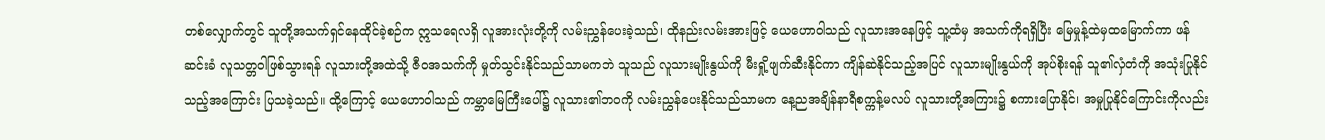တစ်လျှောက်တွင် သူတို့အသက်ရှင်နေထိုင်ခဲ့စဉ်က ဣသရေလရှိ လူအားလုံးတို့ကို လမ်းညွှန်ပေးခဲ့သည်၊ ထိုနည်းလမ်းအားဖြင့် ယေဟောဝါသည် လူသားအနေဖြင့် သူ့ထံမှ အသက်ကိုရရှိပြီး မြေမှုန့်ထဲမှထမြောက်ကာ ဖန်ဆင်းခံ လူသတ္တဝါဖြစ်သွားရန် လူသားတို့အထဲသို့ ဇီဝအသက်ကို မှုတ်သွင်းနိုင်သည်သာမကဘဲ သူသည် လူသားမျိုးနွယ်ကို မီးရှို့ဖျက်ဆီးနိုင်ကာ ကျိန်ဆဲနိုင်သည့်အပြင် လူသားမျိုးနွယ်ကို အုပ်စိုးရန် သူ၏လှံတံကို အသုံးပြုနိုင်သည့်အကြောင်း ပြသခဲ့သည်။ ထို့ကြောင့် ယေဟောဝါသည် ကမ္ဘာမြေကြီးပေါ်၌ လူသား၏ဘဝကို လမ်းညွှန်ပေးနိုင်သည်သာမက နေ့ညအချိန်နာရီစက္ကန့်မလပ် လူသားတို့အကြား၌ စကားပြောနိုင်၊ အမှုပြုနိုင်ကြောင်းကိုလည်း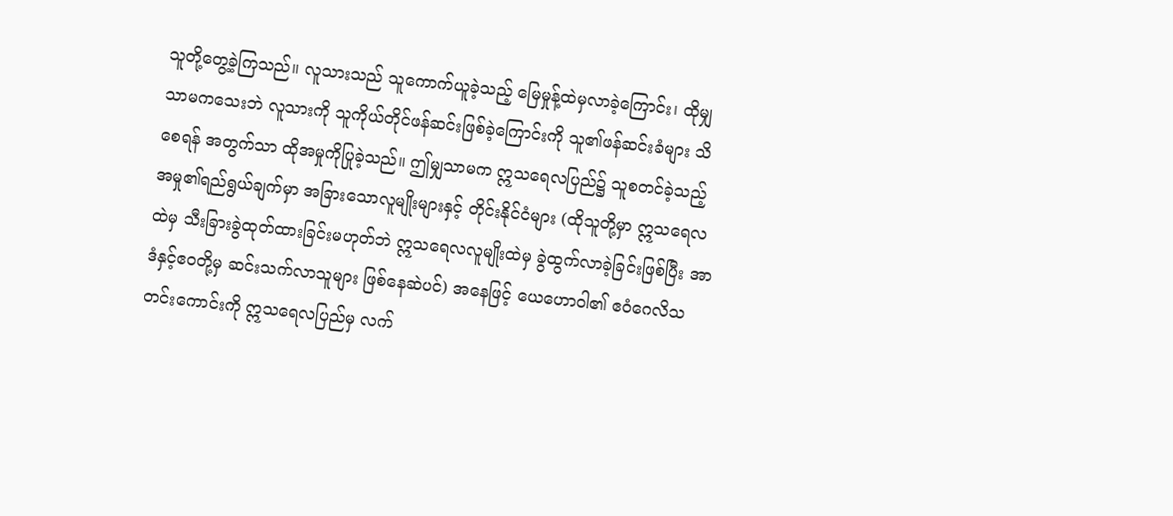သူတို့တွေ့ခဲ့ကြသည်။ လူသားသည် သူကောက်ယူခဲ့သည့် မြေမှုန့်ထဲမှလာခဲ့ကြောင်း၊ ထိုမျှသာမကသေးဘဲ လူသားကို သူကိုယ်တိုင်ဖန်ဆင်းဖြစ်ခဲ့ကြောင်းကို သူ၏ဖန်ဆင်းခံများ သိစေရန် အတွက်သာ ထိုအမှုကိုပြုခဲ့သည်။ ဤမျှသာမက ဣသရေလပြည်၌ သူစတင်ခဲ့သည့် အမှု၏ရည်ရွယ်ချက်မှာ အခြားသောလူမျိုးများနှင့် တိုင်းနိုင်ငံများ (ထိုသူတို့မှာ ဣသရေလထဲမှ သီးခြားခွဲထုတ်ထားခြင်းမဟုတ်ဘဲ ဣသရေလလူမျိုးထဲမှ ခွဲထွက်လာခဲ့ခြင်းဖြစ်ပြီး အာဒံနှင့်ဧဝတို့မှ ဆင်းသက်လာသူများ ဖြစ်နေဆဲပင်) အနေဖြင့် ယေဟောဝါ၏ ဧဝံဂေလိသတင်းကောင်းကို ဣသရေလပြည်မှ လက်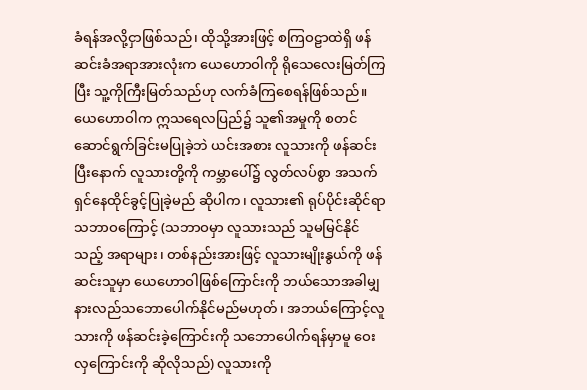ခံရန်အလို့ငှာဖြစ်သည်၊ ထိုသို့အားဖြင့် စကြဝဠာထဲရှိ ဖန်ဆင်းခံအရာအားလုံးက ယေဟောဝါကို ရိုသေလေးမြတ်ကြပြီး သူ့ကိုကြီးမြတ်သည်ဟု လက်ခံကြစေရန်ဖြစ်သည်။ ယေဟောဝါက ဣသရေလပြည်၌ သူ၏အမှုကို စတင်ဆောင်ရွက်ခြင်းမပြုခဲ့ဘဲ ယင်းအစား လူသားကို ဖန်ဆင်းပြီးနောက် လူသားတို့ကို ကမ္ဘာပေါ်၌ လွတ်လပ်စွာ အသက်ရှင်နေထိုင်ခွင့်ပြုခဲ့မည် ဆိုပါက၊ လူသား၏ ရုပ်ပိုင်းဆိုင်ရာ သဘာဝကြောင့် (သဘာဝမှာ လူသားသည် သူမမြင်နိုင်သည့် အရာများ၊ တစ်နည်းအားဖြင့် လူသားမျိုးနွယ်ကို ဖန်ဆင်းသူမှာ ယေဟောဝါဖြစ်ကြောင်းကို ဘယ်သောအခါမျှ နားလည်သဘောပေါက်နိုင်မည်မဟုတ်၊ အဘယ်ကြောင့်လူသားကို ဖန်ဆင်းခဲ့ကြောင်းကို သဘောပေါက်ရန်မှာမူ ဝေးလှကြောင်းကို ဆိုလိုသည်) လူသားကို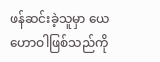ဖန်ဆင်းခဲ့သူမှာ ယေဟောဝါဖြစ်သည်ကို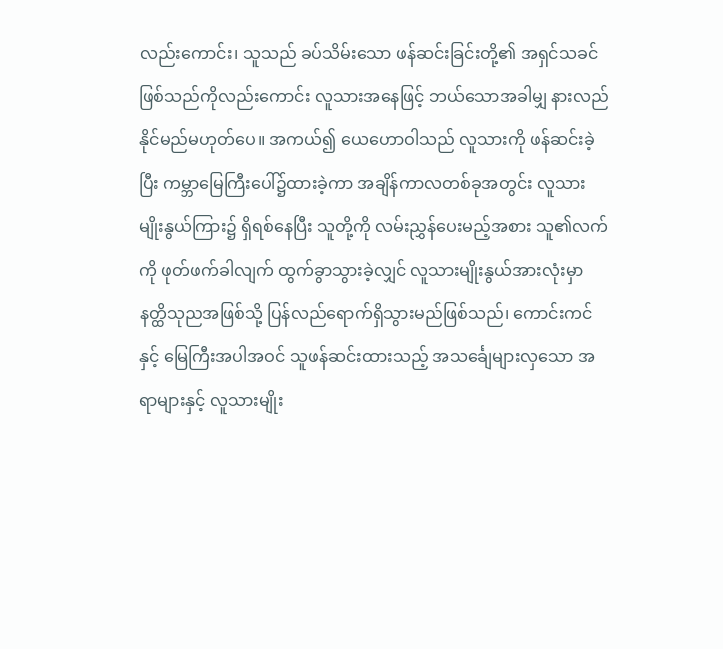လည်းကောင်း၊ သူသည် ခပ်သိမ်းသော ဖန်ဆင်းခြင်းတို့၏ အရှင်သခင်ဖြစ်သည်ကိုလည်းကောင်း လူသားအနေဖြင့် ဘယ်သောအခါမျှ နားလည်နိုင်မည်မဟုတ်ပေ။ အကယ်၍ ယေဟောဝါသည် လူသားကို ဖန်ဆင်းခဲ့ပြီး ကမ္ဘာမြေကြီးပေါ်၌ထားခဲ့ကာ အချိန်ကာလတစ်ခုအတွင်း လူသားမျိုးနွယ်ကြား၌ ရှိရစ်နေပြီး သူတို့ကို လမ်းညွှန်ပေးမည့်အစား သူ၏လက်ကို ဖုတ်ဖက်ခါလျက် ထွက်ခွာသွားခဲ့လျှင် လူသားမျိုးနွယ်အားလုံးမှာ နတ္ထိသုညအဖြစ်သို့ ပြန်လည်ရောက်ရှိသွားမည်ဖြစ်သည်၊ ကောင်းကင်နှင့် မြေကြီးအပါအဝင် သူဖန်ဆင်းထားသည့် အသင်္ချေများလှသော အရာများနှင့် လူသားမျိုး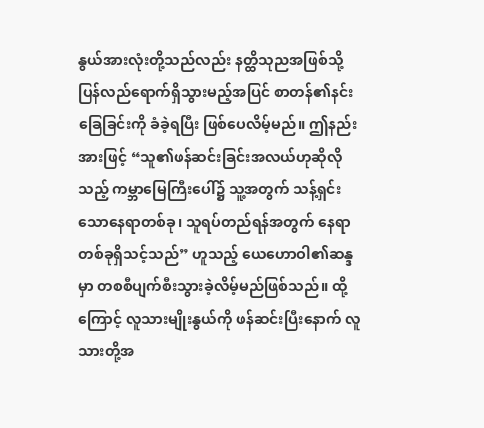နွယ်အားလုံးတို့သည်လည်း နတ္ထိသုညအဖြစ်သို့ ပြန်လည်ရောက်ရှိသွားမည့်အပြင် စာတန်၏နင်းခြေခြင်းကို ခံခဲ့ရပြီး ဖြစ်ပေလိမ့်မည်။ ဤနည်းအားဖြင့် “သူ၏ဖန်ဆင်းခြင်းအလယ်ဟုဆိုလိုသည့် ကမ္ဘာမြေကြီးပေါ်၌ သူ့အတွက် သန့်ရှင်းသောနေရာတစ်ခု၊ သူရပ်တည်ရန်အတွက် နေရာတစ်ခုရှိသင့်သည်” ဟူသည့် ယေဟောဝါ၏ဆန္ဒမှာ တစစီပျက်စီးသွားခဲ့လိမ့်မည်ဖြစ်သည်။ ထို့ကြောင့် လူသားမျိုးနွယ်ကို ဖန်ဆင်းပြီးနောက် လူသားတို့အ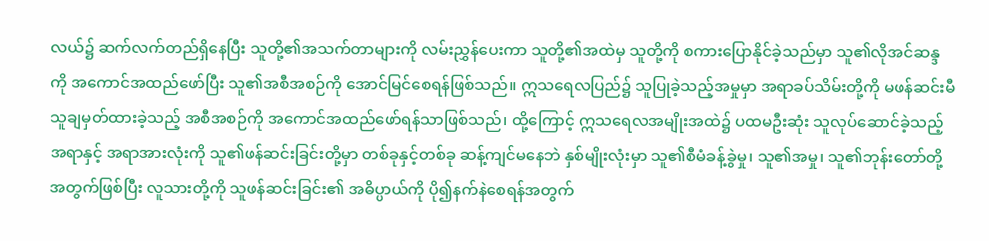လယ်၌ ဆက်လက်တည်ရှိနေပြီး သူတို့၏အသက်တာများကို လမ်းညွှန်ပေးကာ သူတို့၏အထဲမှ သူတို့ကို စကားပြောနိုင်ခဲ့သည်မှာ သူ၏လိုအင်ဆန္ဒကို အကောင်အထည်ဖော်ပြီး သူ၏အစီအစဉ်ကို အောင်မြင်စေရန်ဖြစ်သည်။ ဣသရေလပြည်၌ သူပြုခဲ့သည့်အမှုမှာ အရာခပ်သိမ်းတို့ကို မဖန်ဆင်းမီ သူချမှတ်ထားခဲ့သည့် အစီအစဉ်ကို အကောင်အထည်ဖော်ရန်သာဖြစ်သည်၊ ထို့ကြောင့် ဣသရေလအမျိုးအထဲ၌ ပထမဦးဆုံး သူလုပ်ဆောင်ခဲ့သည့်အရာနှင့် အရာအားလုံးကို သူ၏ဖန်ဆင်းခြင်းတို့မှာ တစ်ခုနှင့်တစ်ခု ဆန့်ကျင်မနေဘဲ နှစ်မျိုးလုံးမှာ သူ၏စီမံခန့်ခွဲမှု၊ သူ၏အမှု၊ သူ၏ဘုန်းတော်တို့အတွက်ဖြစ်ပြီး လူသားတို့ကို သူဖန်ဆင်းခြင်း၏ အဓိပ္ပာယ်ကို ပို၍နက်နဲစေရန်အတွက်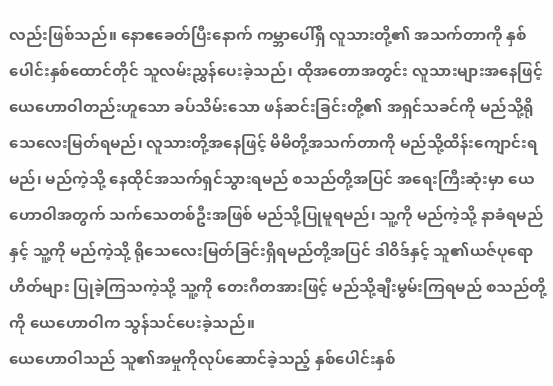လည်းဖြစ်သည်။ နောဧခေတ်ပြီးနောက် ကမ္ဘာပေါ်ရှိ လူသားတို့၏ အသက်တာကို နှစ်ပေါင်းနှစ်ထောင်တိုင် သူလမ်းညွှန်ပေးခဲ့သည်၊ ထိုအတောအတွင်း လူသားများအနေဖြင့် ယေဟောဝါတည်းဟူသော ခပ်သိမ်းသော ဖန်ဆင်းခြင်းတို့၏ အရှင်သခင်ကို မည်သို့ရိုသေလေးမြတ်ရမည်၊ လူသားတို့အနေဖြင့် မိမိတို့အသက်တာကို မည်သို့ထိန်းကျောင်းရမည်၊ မည်ကဲ့သို့ နေထိုင်အသက်ရှင်သွားရမည် စသည်တို့အပြင် အရေးကြီးဆုံးမှာ ယေဟောဝါအတွက် သက်သေတစ်ဦးအဖြစ် မည်သို့ပြုမူရမည်၊ သူ့ကို မည်ကဲ့သို့ နာခံရမည်နှင့် သူ့ကို မည်ကဲ့သို့ ရိုသေလေးမြတ်ခြင်းရှိရမည်တို့အပြင် ဒါဝိဒ်နှင့် သူ၏ယဇ်ပုရောဟိတ်များ ပြုခဲ့ကြသကဲ့သို့ သူ့ကို တေးဂီတအားဖြင့် မည်သို့ချီးမွမ်းကြရမည် စသည်တို့ကို ယေဟောဝါက သွန်သင်ပေးခဲ့သည်။
ယေဟောဝါသည် သူ၏အမှုကိုလုပ်ဆောင်ခဲ့သည့် နှစ်ပေါင်းနှစ်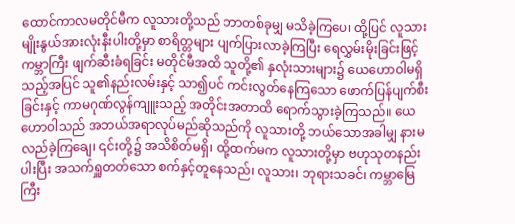ထောင်ကာလမတိုင်မီက လူသားတို့သည် ဘာတစ်ခုမျှ မသိခဲ့ကြပေ၊ ထို့ပြင် လူသားမျိုးနွယ်အားလုံးနီးပါးတို့မှာ စာရိတ္တများ ပျက်ပြားလာခဲ့ကြပြီး ရေလွှမ်းမိုးခြင်းဖြင့် ကမ္ဘာကြီး ဖျက်ဆီးခံရခြင်း မတိုင်မီအထိ သူတို့၏ နှလုံးသားများ၌ ယေဟောဝါမရှိသည့်အပြင် သူ၏နည်းလမ်းနှင့် သာ၍ပင် ကင်းလွတ်နေကြသော ဖောက်ပြန်ပျက်စီးခြင်းနှင့် ကာမဂုဏ်လွန်ကျူးသည့် အတိုင်းအတာထိ ရောက်သွားခဲ့ကြသည်။ ယေဟောဝါသည် အဘယ်အရာလုပ်မည်ဆိုသည်ကို လူသားတို့ ဘယ်သောအခါမျှ နားမလည်ခဲ့ကြချေ၊ ၎င်းတို့၌ အသိစိတ်မရှိ၊ ထို့ထက်မက လူသားတို့မှာ ဗဟုသုတနည်းပါးပြီး အသက်ရှူတတ်သော စက်နှင့်တူနေသည်၊ လူသား၊ ဘုရားသခင်၊ ကမ္ဘာမြေကြီး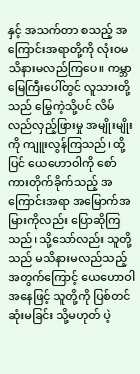နှင့် အသက်တာ စသည့် အကြောင်းအရာတို့ကို လုံးဝမသိနားမလည်ကြပေ။ ကမ္ဘာမြေကြီးပေါ်တွင် လူသားတို့သည် မြွေကဲ့သို့ပင် လိမ်လည်လှည့်ဖြားမှု အမျိုးမျိုးကို ကျူးလွန်ကြသည်၊ ထို့ပြင် ယေဟောဝါကို စော်ကားတိုက်ခိုက်သည့် အကြောင်းအရာ အမြောက်အမြားကိုလည်း ပြောဆိုကြသည်၊ သို့သော်လည်း သူတို့သည် မသိနားမလည်သည့် အတွက်ကြောင့် ယေဟောဝါအနေဖြင့် သူတို့ကို ပြစ်တင်ဆုံးမခြင်း သို့မဟုတ် ပဲ့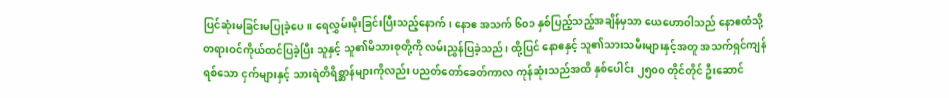ပြင်ဆုံးမခြင်းမပြုခဲ့ပေ။ ရေလွှမ်းမိုးခြင်းပြီးသည့်နောက်၊ နောဧ အသက် ၆၀၁ နှစ်ပြည့်သည့်အချိန်မှသာ ယေဟောဝါသည် နောဧထံသို့ တရားဝင်ကိုယ်ထင်ပြခဲ့ပြီး သူနှင့် သူ၏မိသားစုတို့ကို လမ်းညွှန်ပြခဲ့သည်၊ ထို့ပြင် နောဧနှင့် သူ၏သားသမီးများနှင့်အတူ အသက်ရှင်ကျန်ရစ်သော ငှက်များနှင့် သားရဲတိရိစ္ဆာန်များကိုလည်း ပညတ်တော်ခေတ်ကာလ ကုန်ဆုံးသည်အထိ နှစ်ပေါင်း ၂၅၀၀ တိုင်တိုင် ဦးဆောင်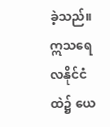ခဲ့သည်။ ဣသရေလနိုင်ငံထဲ၌ ယေ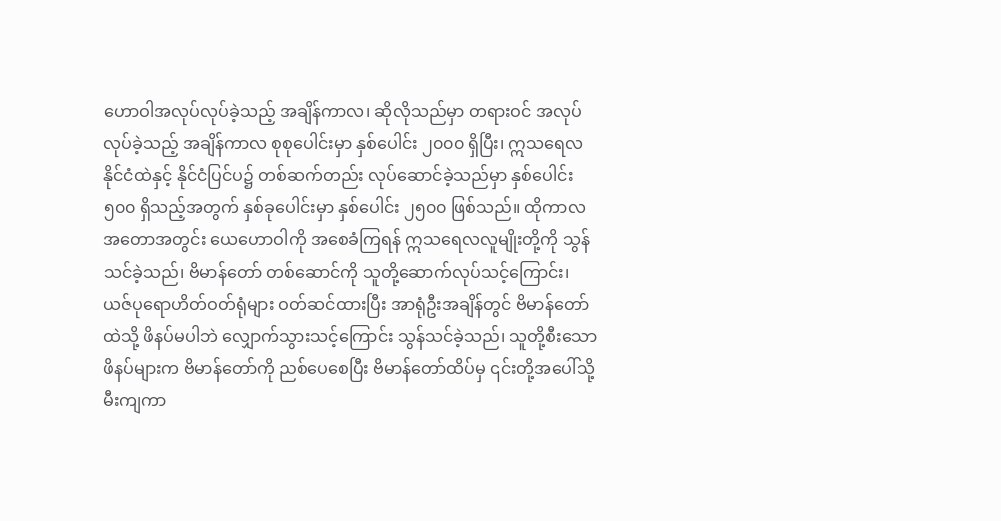ဟောဝါအလုပ်လုပ်ခဲ့သည့် အချိန်ကာလ၊ ဆိုလိုသည်မှာ တရားဝင် အလုပ်လုပ်ခဲ့သည့် အချိန်ကာလ စုစုပေါင်းမှာ နှစ်ပေါင်း ၂၀၀၀ ရှိပြီး၊ ဣသရေလနိုင်ငံထဲနှင့် နိုင်ငံပြင်ပ၌ တစ်ဆက်တည်း လုပ်ဆောင်ခဲ့သည်မှာ နှစ်ပေါင်း ၅၀၀ ရှိသည့်အတွက် နှစ်ခုပေါင်းမှာ နှစ်ပေါင်း ၂၅၀၀ ဖြစ်သည်။ ထိုကာလအတောအတွင်း ယေဟောဝါကို အစေခံကြရန် ဣသရေလလူမျိုးတို့ကို သွန်သင်ခဲ့သည်၊ ဗိမာန်တော် တစ်ဆောင်ကို သူတို့ဆောက်လုပ်သင့်ကြောင်း၊ ယဇ်ပုရောဟိတ်ဝတ်ရုံများ ဝတ်ဆင်ထားပြီး အာရုံဦးအချိန်တွင် ဗိမာန်တော်ထဲသို့ ဖိနပ်မပါဘဲ လျှောက်သွားသင့်ကြောင်း သွန်သင်ခဲ့သည်၊ သူတို့စီးသောဖိနပ်များက ဗိမာန်တော်ကို ညစ်ပေစေပြီး ဗိမာန်တော်ထိပ်မှ ၎င်းတို့အပေါ်သို့မီးကျကာ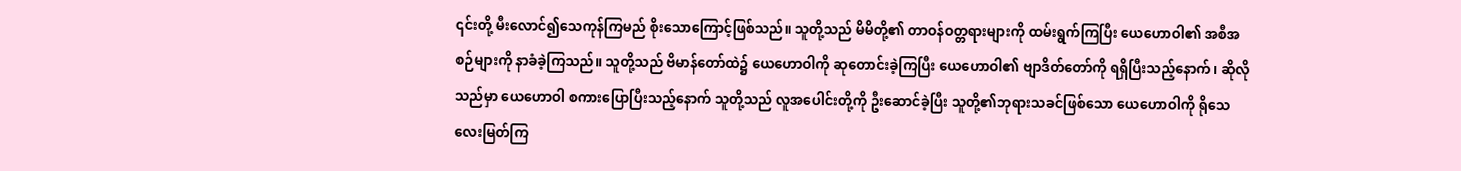၎င်းတို့ မီးလောင်၍သေကုန်ကြမည် စိုးသောကြောင့်ဖြစ်သည်။ သူတို့သည် မိမိတို့၏ တာဝန်ဝတ္တရားများကို ထမ်းရွက်ကြပြီး ယေဟောဝါ၏ အစီအစဉ်များကို နာခံခဲ့ကြသည်။ သူတို့သည် ဗိမာန်တော်ထဲ၌ ယေဟောဝါကို ဆုတောင်းခဲ့ကြပြီး ယေဟောဝါ၏ ဗျာဒိတ်တော်ကို ရရှိပြီးသည့်နောက်၊ ဆိုလိုသည်မှာ ယေဟောဝါ စကားပြောပြီးသည့်နောက် သူတို့သည် လူအပေါင်းတို့ကို ဦးဆောင်ခဲ့ပြီး သူတို့၏ဘုရားသခင်ဖြစ်သော ယေဟောဝါကို ရိုသေလေးမြတ်ကြ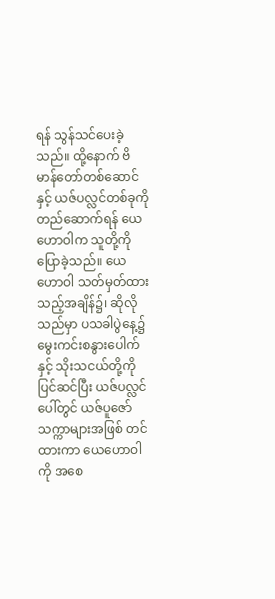ရန် သွန်သင်ပေးခဲ့သည်။ ထို့နောက် ဗိမာန်တော်တစ်ဆောင်နှင့် ယဇ်ပလ္လင်တစ်ခုကို တည်ဆောက်ရန် ယေဟောဝါက သူတို့ကို ပြောခဲ့သည်။ ယေဟောဝါ သတ်မှတ်ထားသည့်အချိန်၌၊ ဆိုလိုသည်မှာ ပသခါပွဲနေ့၌ မွေးကင်းစနွားပေါက်နှင့် သိုးသငယ်တို့ကို ပြင်ဆင်ပြီး ယဇ်ပလ္လင်ပေါ်တွင် ယဇ်ပူဇော်သက္ကာများအဖြစ် တင်ထားကာ ယေဟောဝါကို အစေ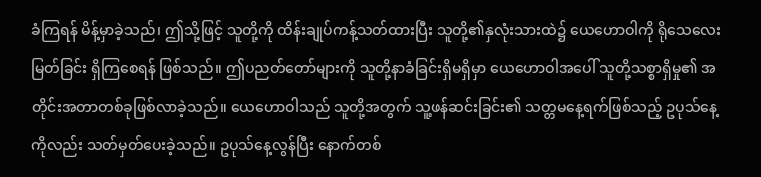ခံကြရန် မိန့်မှာခဲ့သည်၊ ဤသို့ဖြင့် သူတို့ကို ထိန်းချုပ်ကန့်သတ်ထားပြီး သူတို့၏နှလုံးသားထဲ၌ ယေဟောဝါကို ရိုသေလေးမြတ်ခြင်း ရှိကြစေရန် ဖြစ်သည်။ ဤပညတ်တော်များကို သူတို့နာခံခြင်းရှိမရှိမှာ ယေဟောဝါအပေါ် သူတို့သစ္စာရှိမှု၏ အတိုင်းအတာတစ်ခုဖြစ်လာခဲ့သည်။ ယေဟောဝါသည် သူတို့အတွက် သူ့ဖန်ဆင်းခြင်း၏ သတ္တမနေ့ရက်ဖြစ်သည့် ဥပုသ်နေ့ကိုလည်း သတ်မှတ်ပေးခဲ့သည်။ ဥပုသ်နေ့လွန်ပြီး နောက်တစ်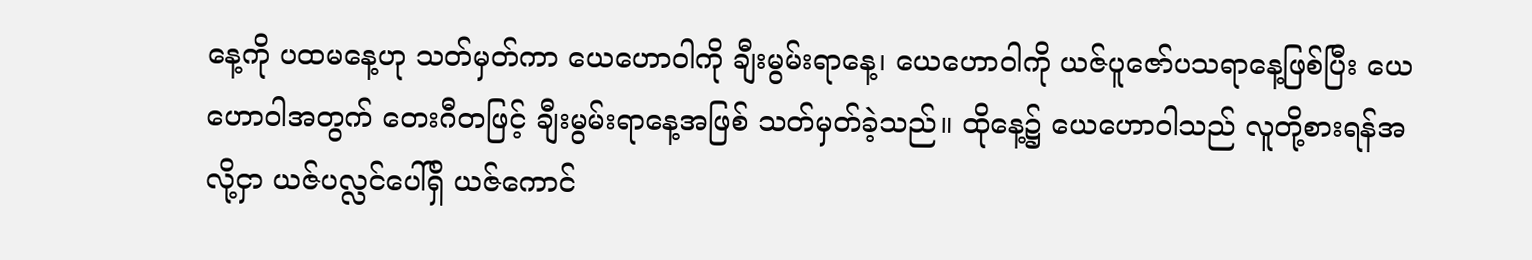နေ့ကို ပထမနေ့ဟု သတ်မှတ်ကာ ယေဟောဝါကို ချီးမွမ်းရာနေ့၊ ယေဟောဝါကို ယဇ်ပူဇော်ပသရာနေ့ဖြစ်ပြီး ယေဟောဝါအတွက် တေးဂီတဖြင့် ချီးမွမ်းရာနေ့အဖြစ် သတ်မှတ်ခဲ့သည်။ ထိုနေ့၌ ယေဟောဝါသည် လူတို့စားရန်အလို့ငှာ ယဇ်ပလ္လင်ပေါ်ရှိ ယဇ်ကောင်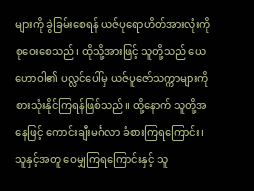များကို ခွဲခြမ်းစေရန် ယဇ်ပုရောဟိတ်အားလုံးကို စုဝေးစေသည်၊ ထိုသို့အားဖြင့် သူတို့သည် ယေဟောဝါ၏ ပလ္လင်ပေါ်မှ ယဇ်ပူဇော်သက္ကာများကို စားသုံးနိုင်ကြရန်ဖြစ်သည်။ ထို့နောက် သူတို့အနေဖြင့် ကောင်းချီးမင်္ဂလာ ခံစားကြရကြောင်း၊ သူနှင့်အတူ ဝေမျှကြရကြောင်းနှင့် သူ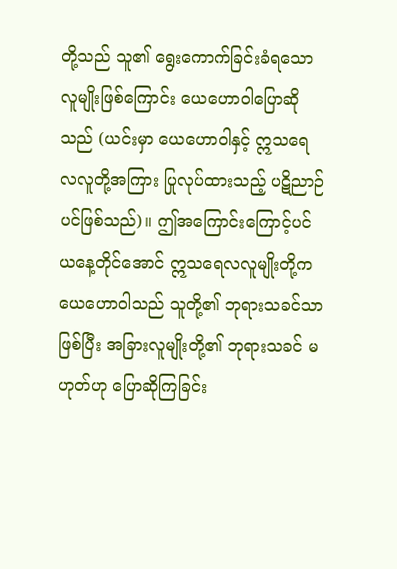တို့သည် သူ၏ ရွေးကောက်ခြင်းခံရသော လူမျိုးဖြစ်ကြောင်း ယေဟောဝါပြောဆိုသည် (ယင်းမှာ ယေဟောဝါနှင့် ဣသရေလလူတို့အကြား ပြုလုပ်ထားသည့် ပဋိညာဉ်ပင်ဖြစ်သည်)။ ဤအကြောင်းကြောင့်ပင် ယနေ့တိုင်အောင် ဣသရေလလူမျိုးတို့က ယေဟောဝါသည် သူတို့၏ ဘုရားသခင်သာဖြစ်ပြီး အခြားလူမျိုးတို့၏ ဘုရားသခင် မဟုတ်ဟု ပြောဆိုကြခြင်း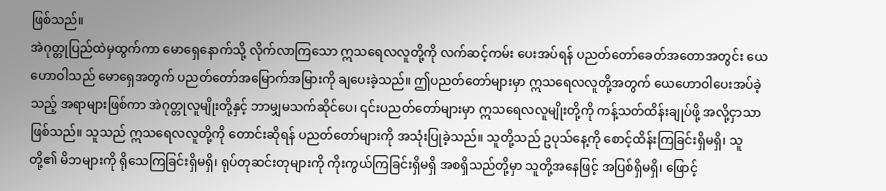ဖြစ်သည်။
အဲဂုတ္တုပြည်ထဲမှထွက်ကာ မောရှေနောက်သို့ လိုက်လာကြသော ဣသရေလလူတို့ကို လက်ဆင့်ကမ်း ပေးအပ်ရန် ပညတ်တော်ခေတ်အတောအတွင်း ယေဟောဝါသည် မောရှေအတွက် ပညတ်တော်အမြောက်အမြားကို ချပေးခဲ့သည်။ ဤပညတ်တော်များမှာ ဣသရေလလူတို့အတွက် ယေဟောဝါပေးအပ်ခဲ့သည့် အရာများဖြစ်ကာ အဲဂုတ္တုလူမျိုးတို့နှင့် ဘာမျှမသက်ဆိုင်ပေ၊ ၎င်းပညတ်တော်များမှာ ဣသရေလလူမျိုးတို့ကို ကန့်သတ်ထိန်းချုပ်ဖို့ အလို့ငှာသာဖြစ်သည်။ သူသည် ဣသရေလလူတို့ကို တောင်းဆိုရန် ပညတ်တော်များကို အသုံးပြုခဲ့သည်။ သူတို့သည် ဥပုသ်နေ့ကို စောင့်ထိန်းကြခြင်းရှိမရှိ၊ သူတို့၏ မိဘများကို ရိုသေကြခြင်းရှိမရှိ၊ ရုပ်တုဆင်းတုများကို ကိုးကွယ်ကြခြင်းရှိမရှိ အစရှိသည်တို့မှာ သူတို့အနေဖြင့် အပြစ်ရှိမရှိ၊ ဖြောင့်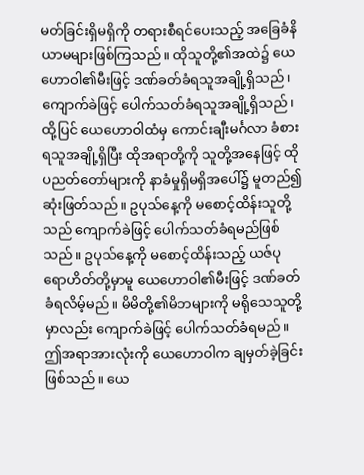မတ်ခြင်းရှိမရှိကို တရားစီရင်ပေးသည့် အခြေခံနိယာမများဖြစ်ကြသည်။ ထိုသူတို့၏အထဲ၌ ယေဟောဝါ၏မီးဖြင့် ဒဏ်ခတ်ခံရသူအချို့ရှိသည်၊ ကျောက်ခဲဖြင့် ပေါက်သတ်ခံရသူအချို့ရှိသည်၊ ထို့ပြင် ယေဟောဝါထံမှ ကောင်းချီးမင်္ဂလာ ခံစားရသူအချို့ရှိပြီး ထိုအရာတို့ကို သူတို့အနေဖြင့် ထိုပညတ်တော်များကို နာခံမှုရှိမရှိအပေါ်၌ မူတည်၍ဆုံးဖြတ်သည်။ ဥပုသ်နေ့ကို မစောင့်ထိန်းသူတို့သည် ကျောက်ခဲဖြင့် ပေါက်သတ်ခံရမည်ဖြစ်သည်။ ဥပုသ်နေ့ကို မစောင့်ထိန်းသည့် ယဇ်ပုရောဟိတ်တို့မှာမူ ယေဟောဝါ၏မီးဖြင့် ဒဏ်ခတ်ခံရလိမ့်မည်။ မိမိတို့၏မိဘများကို မရိုသေသူတို့မှာလည်း ကျောက်ခဲဖြင့် ပေါက်သတ်ခံရမည်။ ဤအရာအားလုံးကို ယေဟောဝါက ချမှတ်ခဲ့ခြင်းဖြစ်သည်။ ယေ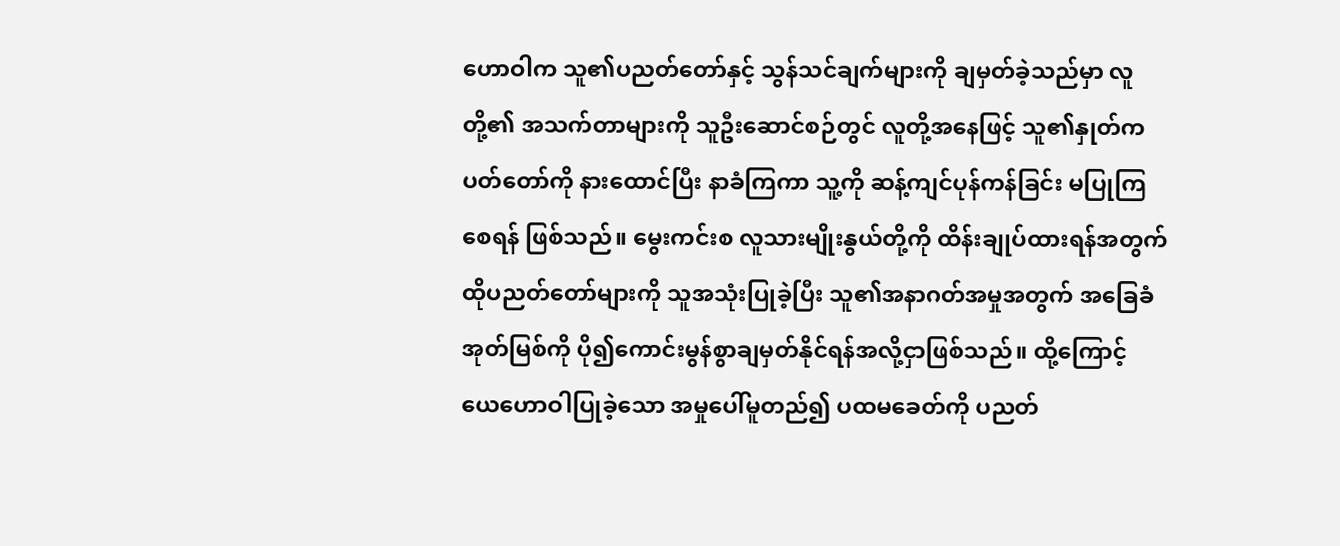ဟောဝါက သူ၏ပညတ်တော်နှင့် သွန်သင်ချက်များကို ချမှတ်ခဲ့သည်မှာ လူတို့၏ အသက်တာများကို သူဦးဆောင်စဉ်တွင် လူတို့အနေဖြင့် သူ၏နှုတ်ကပတ်တော်ကို နားထောင်ပြီး နာခံကြကာ သူ့ကို ဆန့်ကျင်ပုန်ကန်ခြင်း မပြုကြစေရန် ဖြစ်သည်။ မွေးကင်းစ လူသားမျိုးနွယ်တို့ကို ထိန်းချုပ်ထားရန်အတွက် ထိုပညတ်တော်များကို သူအသုံးပြုခဲ့ပြီး သူ၏အနာဂတ်အမှုအတွက် အခြေခံအုတ်မြစ်ကို ပို၍ကောင်းမွန်စွာချမှတ်နိုင်ရန်အလို့ငှာဖြစ်သည်။ ထို့ကြောင့် ယေဟောဝါပြုခဲ့သော အမှုပေါ်မူတည်၍ ပထမခေတ်ကို ပညတ်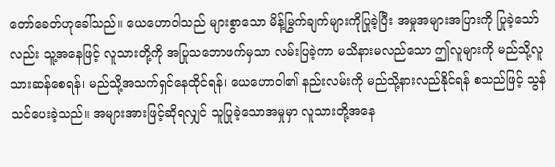တော်ခေတ်ဟုခေါ်သည်။ ယေဟောဝါသည် များစွာသော မိန့်မြွက်ချက်များကိုပြုခဲ့ပြီး အမှုအများအပြားကို ပြုခဲ့သော်လည်း သူ့အနေဖြင့် လူသားတို့ကို အပြုသဘောဖက်မှသာ လမ်းပြခဲ့ကာ မသိနားမလည်သော ဤလူများကို မည်သို့လူသားဆန်စေရန်၊ မည်သို့အသက်ရှင်နေထိုင်ရန်၊ ယေဟောဝါ၏ နည်းလမ်းကို မည်သို့နားလည်နိုင်ရန် စသည်ဖြင့် သွန်သင်ပေးခဲ့သည်။ အများအားဖြင့်ဆိုရလျှင် သူပြုခဲ့သောအမှုမှာ လူသားတို့အနေ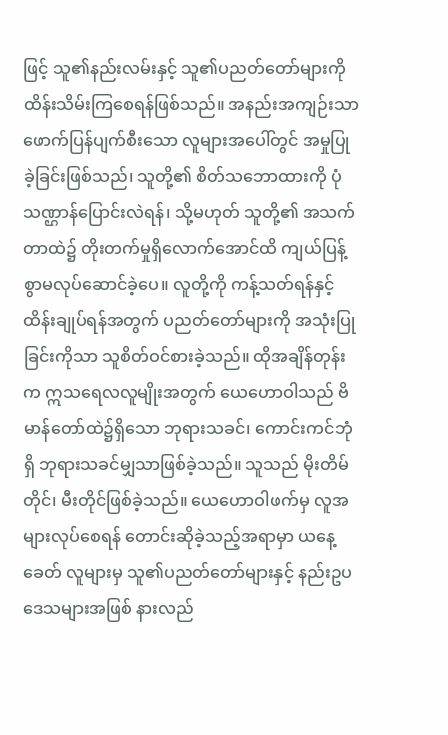ဖြင့် သူ၏နည်းလမ်းနှင့် သူ၏ပညတ်တော်များကို ထိန်းသိမ်းကြစေရန်ဖြစ်သည်။ အနည်းအကျဉ်းသာ ဖောက်ပြန်ပျက်စီးသော လူများအပေါ်တွင် အမှုပြုခဲ့ခြင်းဖြစ်သည်၊ သူတို့၏ စိတ်သဘောထားကို ပုံသဏ္ဌာန်ပြောင်းလဲရန်၊ သို့မဟုတ် သူတို့၏ အသက်တာထဲ၌ တိုးတက်မှုရှိလောက်အောင်ထိ ကျယ်ပြန့်စွာမလုပ်ဆောင်ခဲ့ပေ။ လူတို့ကို ကန့်သတ်ရန်နှင့် ထိန်းချုပ်ရန်အတွက် ပညတ်တော်များကို အသုံးပြုခြင်းကိုသာ သူစိတ်ဝင်စားခဲ့သည်။ ထိုအချိန်တုန်းက ဣသရေလလူမျိုးအတွက် ယေဟောဝါသည် ဗိမာန်တော်ထဲ၌ရှိသော ဘုရားသခင်၊ ကောင်းကင်ဘုံရှိ ဘုရားသခင်မျှသာဖြစ်ခဲ့သည်။ သူသည် မိုးတိမ်တိုင်၊ မီးတိုင်ဖြစ်ခဲ့သည်။ ယေဟောဝါဖက်မှ လူအများလုပ်စေရန် တောင်းဆိုခဲ့သည့်အရာမှာ ယနေ့ခေတ် လူများမှ သူ၏ပညတ်တော်များနှင့် နည်းဥပဒေသများအဖြစ် နားလည်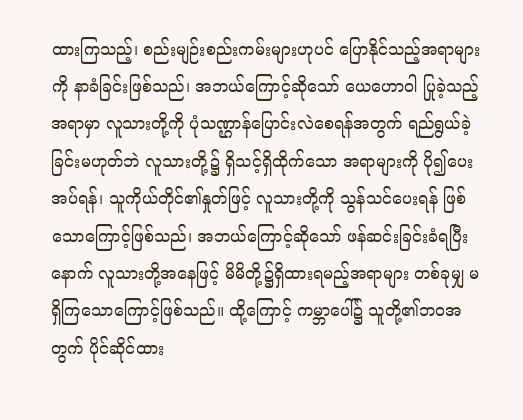ထားကြသည့်၊ စည်းမျဉ်းစည်းကမ်းများဟုပင် ပြောနိုင်သည့်အရာများကို နာခံခြင်းဖြစ်သည်၊ အဘယ်ကြောင့်ဆိုသော် ယေဟောဝါ ပြုခဲ့သည့်အရာမှာ လူသားတို့ကို ပုံသဏ္ဌာန်ပြောင်းလဲစေရန်အတွက် ရည်ရွယ်ခဲ့ခြင်းမဟုတ်ဘဲ လူသားတို့၌ ရှိသင့်ရှိထိုက်သော အရာများကို ပို၍ပေးအပ်ရန်၊ သူကိုယ်တိုင်၏နှုတ်ဖြင့် လူသားတို့ကို သွန်သင်ပေးရန် ဖြစ်သောကြောင့်ဖြစ်သည်၊ အဘယ်ကြောင့်ဆိုသော် ဖန်ဆင်းခြင်းခံရပြီးနောက် လူသားတို့အနေဖြင့် မိမိတို့၌ရှိထားရမည့်အရာများ တစ်ခုမျှ မရှိကြသောကြောင့်ဖြစ်သည်။ ထို့ကြောင့် ကမ္ဘာပေါ်၌ သူတို့၏ဘဝအတွက် ပိုင်ဆိုင်ထား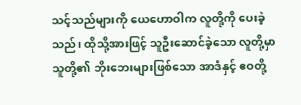သင့်သည်များကို ယေဟောဝါက လူတို့ကို ပေးခဲ့သည်၊ ထိုသို့အားဖြင့် သူဦးဆောင်ခဲ့သော လူတို့မှာ သူတို့၏ ဘိုးဘေးများဖြစ်သော အာဒံနှင့် ဧဝတို့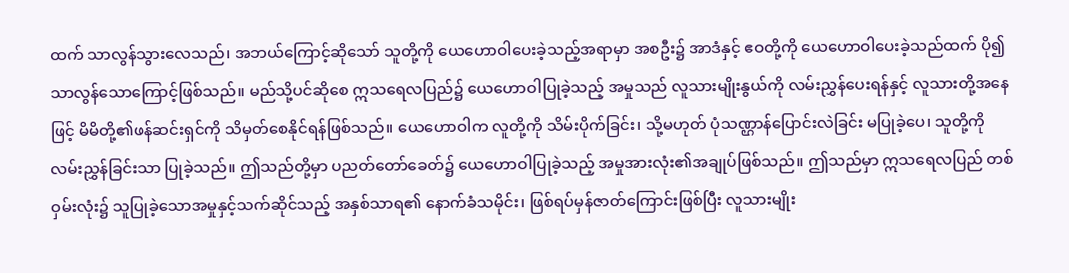ထက် သာလွန်သွားလေသည်၊ အဘယ်ကြောင့်ဆိုသော် သူတို့ကို ယေဟောဝါပေးခဲ့သည့်အရာမှာ အစဦး၌ အာဒံနှင့် ဧဝတို့ကို ယေဟောဝါပေးခဲ့သည်ထက် ပို၍သာလွန်သောကြောင့်ဖြစ်သည်။ မည်သို့ပင်ဆိုစေ ဣသရေလပြည်၌ ယေဟောဝါပြုခဲ့သည့် အမှုသည် လူသားမျိုးနွယ်ကို လမ်းညွှန်ပေးရန်နှင့် လူသားတို့အနေဖြင့် မိမိတို့၏ဖန်ဆင်းရှင်ကို သိမှတ်စေနိုင်ရန်ဖြစ်သည်။ ယေဟောဝါက လူတို့ကို သိမ်းပိုက်ခြင်း၊ သို့မဟုတ် ပုံသဏ္ဌာန်ပြောင်းလဲခြင်း မပြုခဲ့ပေ၊ သူတို့ကို လမ်းညွှန်ခြင်းသာ ပြုခဲ့သည်။ ဤသည်တို့မှာ ပညတ်တော်ခေတ်၌ ယေဟောဝါပြုခဲ့သည့် အမှုအားလုံး၏အချုပ်ဖြစ်သည်။ ဤသည်မှာ ဣသရေလပြည် တစ်ဝှမ်းလုံး၌ သူပြုခဲ့သောအမှုနှင့်သက်ဆိုင်သည့် အနှစ်သာရ၏ နောက်ခံသမိုင်း၊ ဖြစ်ရပ်မှန်ဇာတ်ကြောင်းဖြစ်ပြီး လူသားမျိုး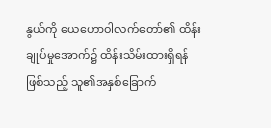နွယ်ကို ယေဟောဝါလက်တော်၏ ထိန်းချုပ်မှုအောက်၌ ထိန်းသိမ်းထားရှိရန်ဖြစ်သည့် သူ၏အနှစ်ခြောက်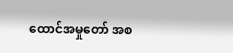ထောင်အမှုတော် အစ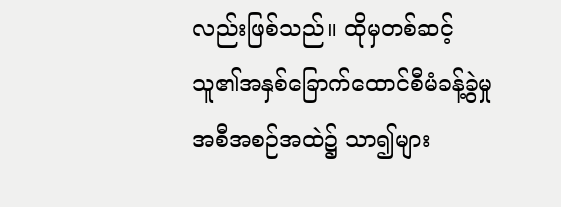လည်းဖြစ်သည်။ ထိုမှတစ်ဆင့် သူ၏အနှစ်ခြောက်ထောင်စီမံခန့်ခွဲမှု အစီအစဉ်အထဲ၌ သာ၍များ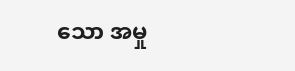သော အမှု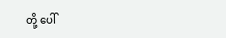တို့ ပေါ်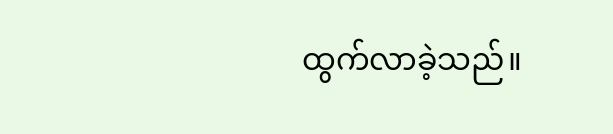ထွက်လာခဲ့သည်။